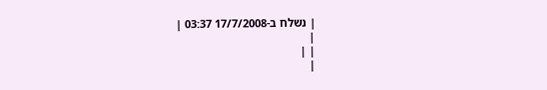| נשלח ב-17/7/2008 03:37 |
|
| |
|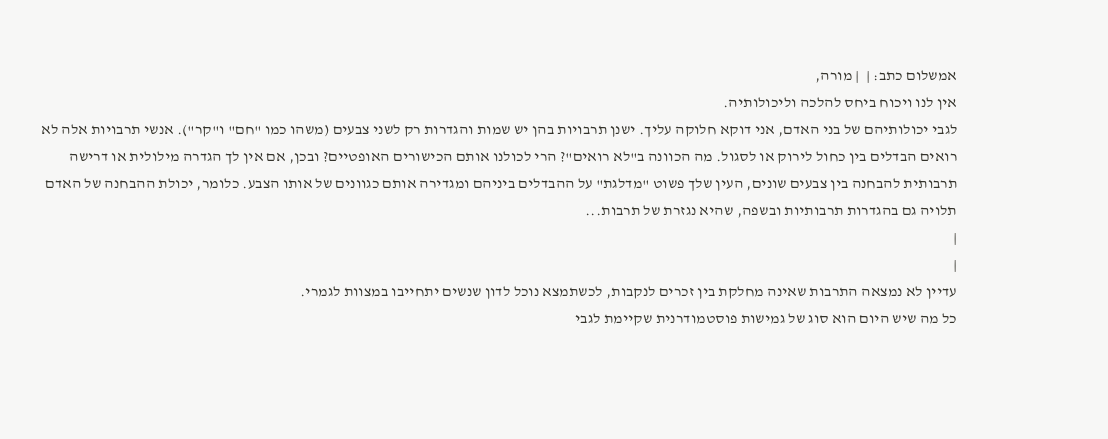אמשלום כתב: |  | מורה,
אין לנו ויכוח ביחס להלכה וליכולותיה.
לגבי יכולותיהם של בני האדם, אני דוקא חלוקה עליך. ישנן תרבויות בהן יש שמות והגדרות רק לשני צבעים (משהו כמו "חם" ו"קר"). אנשי תרבויות אלה לא רואים הבדלים בין כחול לירוק או לסגול. מה הכוונה ב"לא רואים"? הרי לכולנו אותם הכישורים האופטיים? ובכן, אם אין לך הגדרה מילולית או דרישה תרבותית להבחנה בין צבעים שונים, העין שלך פשוט "מדלגת" על ההבדלים ביניהם ומגדירה אותם כגוונים של אותו הצבע. כלומר, יכולת ההבחנה של האדם תלויה גם בהגדרות תרבותיות ובשפה, שהיא נגזרת של תרבות...
|
|
עדיין לא נמצאה התרבות שאינה מחלקת בין זכרים לנקבות, לכשתמצא נוכל לדון שנשים יתחייבו במצוות לגמרי.
כל מה שיש היום הוא סוג של גמישות פוסטמודרנית שקיימת לגבי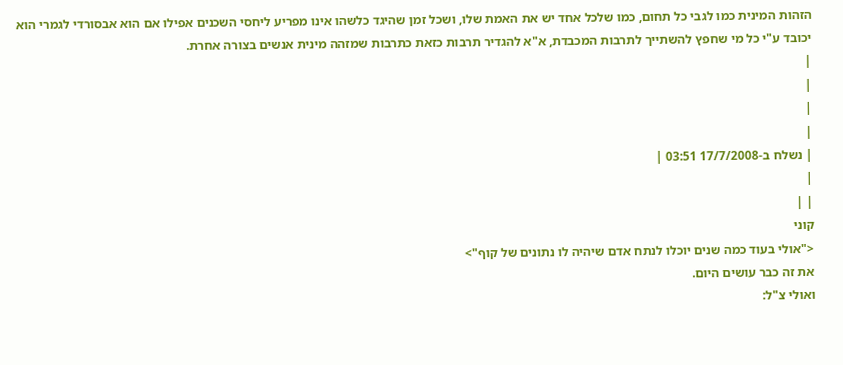הזהות המינית כמו לגבי כל תחום, כמו שלכל אחד יש את האמת שלו, ושכל זמן שהיגד כלשהו אינו מפריע ליחסי השכנים אפילו אם הוא אבסורדי לגמרי הוא יכובד ע"י כל מי שחפץ להשתייך לתרבות המכבדת, א"א להגדיר תרבות כזאת כתרבות שמזהה מינית אנשים בצורה אחרת.
|
|
|
|
| נשלח ב-17/7/2008 03:51 |
|
| |
קוני
<"אולי בעוד כמה שנים יוכלו לנתח אדם שיהיה לו נתונים של קוף">
את זה כבר עושים היום.
ואולי צ"ל: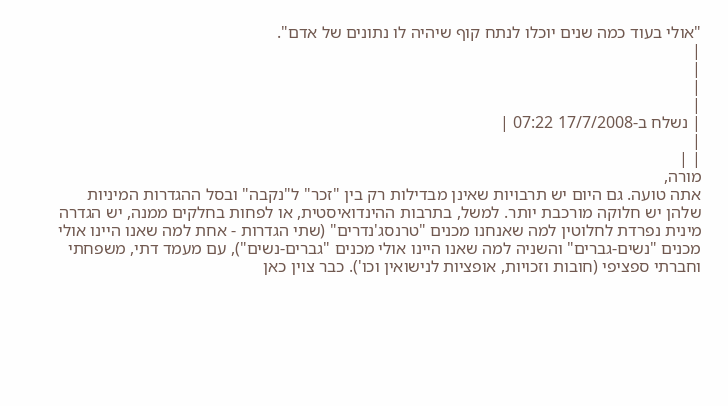"אולי בעוד כמה שנים יוכלו לנתח קוף שיהיה לו נתונים של אדם".
|
|
|
|
| נשלח ב-17/7/2008 07:22 |
|
| |
מורה,
אתה טועה. גם היום יש תרבויות שאינן מבדילות רק בין "זכר" ל"נקבה" ובסל ההגדרות המיניות שלהן יש חלוקה מורכבת יותר. למשל, בתרבות ההינדואיסטית, או לפחות בחלקים ממנה, יש הגדרה מינית נפרדת לחלוטין למה שאנחנו מכנים "טרנסג'נדרים" (שתי הגדרות - אחת למה שאנו היינו אולי מכנים "נשים-גברים" והשניה למה שאנו היינו אולי מכנים "גברים-נשים"), עם מעמד דתי, משפחתי וחברתי ספציפי (חובות וזכויות, אופציות לנישואין וכו'). כבר צוין כאן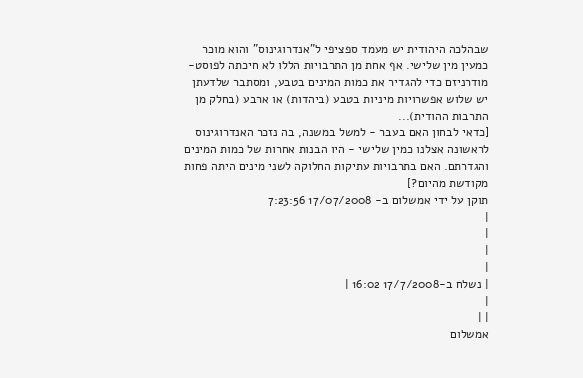שבהלכה היהודית יש מעמד ספציפי ל"אנדרוגינוס" והוא מוכר כמעין מין שלישי. אף אחת מן התרבויות הללו לא חיכתה לפוסט-מודרניזם כדי להגדיר את כמות המינים בטבע, ומסתבר שלדעתן יש שלוש אפשרויות מיניות בטבע (ביהדות) או ארבע (בחלק מן התרבות ההודית)...
[כדאי לבחון האם בעבר - למשל במשנה, בה נזכר האנדרוגינוס לראשונה אצלנו כמין שלישי - היו הבנות אחרות של כמות המינים והגדרתם. האם בתרבויות עתיקות החלוקה לשני מינים היתה פחות מקודשת מהיום?]
תוקן על ידי אמשלום ב- 17/07/2008 7:23:56
|
|
|
|
| נשלח ב-17/7/2008 16:02 |
|
| |
אמשלום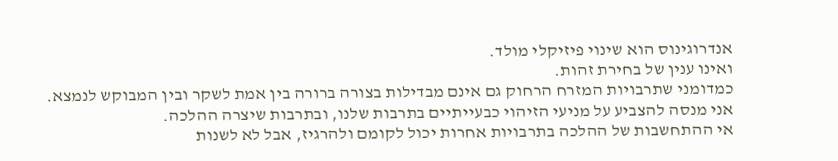אנדרוגינוס הוא שינוי פיזיקלי מולד.
ואינו ענין של בחירת זהות.
כמדומני שתרבויות המזרח הרחוק גם אינם מבדילות בצורה ברורה בין אמת לשקר ובין המבוקש לנמצא.
אני מנסה להצביע על מניעי הזיהוי כבעייתיים בתרבות שלנו, ובתרבות שיצרה ההלכה.
אי ההתחשבות של ההלכה בתרבויות אחרות יכול לקומם ולהרגיז, אבל לא לשנות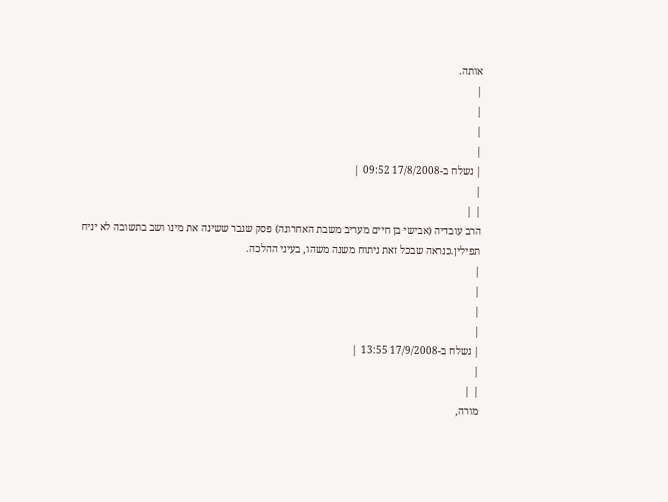אותה.
|
|
|
|
| נשלח ב-17/8/2008 09:52 |
|
| |
הרב עובדיה (אבישי בן חיים מעריב משבת האחרונה) פסק שגבר ששינה את מינו ושב בתשובה לא יניח תפילין.כנראה שבכל זאת ניתוח משנה משהו, בעיני ההלכה.
|
|
|
|
| נשלח ב-17/9/2008 13:55 |
|
| |
מורה,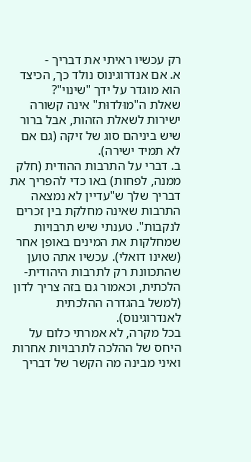רק עכשיו ראיתי את דבריך -
א. אם אנדרוגינוס נולד כך, הכיצד הוא מוגדר על ידך "שינוי"?
שאלת ה"מוּלדוּת" אינה קשורה ישירות לשאלת הזהות, אבל ברור שיש ביניהם סוג של זיקה (גם אם לא תמיד ישירה).
ב. דברי על התרבות ההודית (חלק ממנה, לפחות) באו כדי להפריך את דבריך שלך ש"עדיין לא נמצאה התרבות שאינה מחלקת בין זכרים לנקבות". טענתי שיש תרבויות שמחלקות את המינים באופן אחר (שאינו דואלי). עכשיו אתה טוען שהתכוונת רק לתרבות היהודית-הלכתית, וכאמור גם בזה צריך לדון (למשל בהגדרה ההלכתית לאנדרוגינוס).
בכל מקרה, לא אמרתי כלום על היחס של ההלכה לתרבויות אחרות ואיני מבינה מה הקשר של דבריך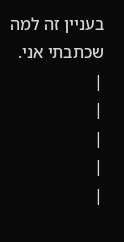בעניין זה למה שכתבתי אני.
|
|
|
|
|